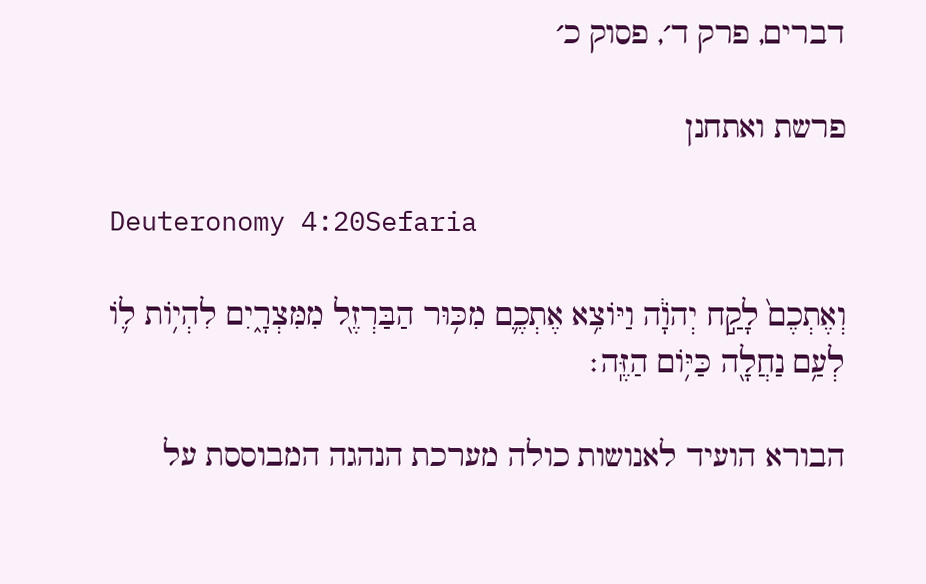דברים, פרק ד׳, פסוק כ׳

פרשת ואתחנן

Deuteronomy 4:20Sefaria

וְאֶתְכֶם֙ לָקַ֣ח יְהֹוָ֔ה וַיּוֹצִ֥א אֶתְכֶ֛ם מִכּ֥וּר הַבַּרְזֶ֖ל מִמִּצְרָ֑יִם לִהְי֥וֹת ל֛וֹ לְעַ֥ם נַחֲלָ֖ה כַּיּ֥וֹם הַזֶּֽה׃

הבורא הועיד לאנושות כולה מערכת הנהגה המבוססת על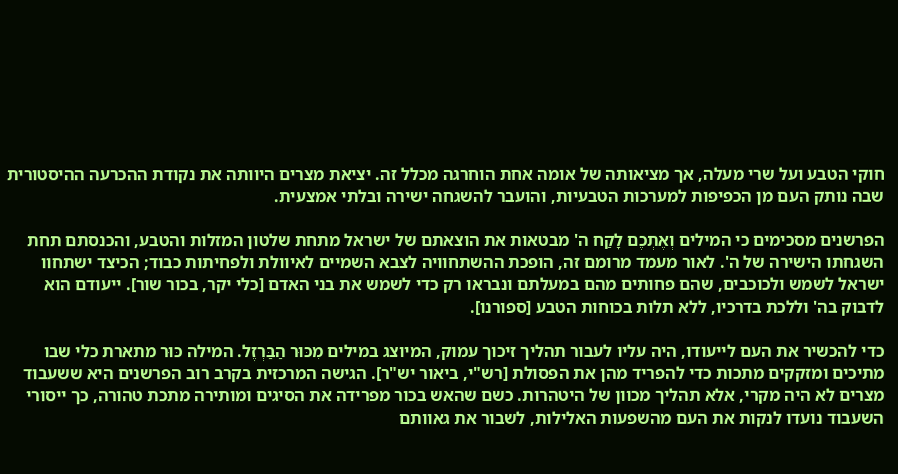חוקי הטבע ועל שרי מעלה, אך מציאותה של אומה אחת הוחרגה מכלל זה. יציאת מצרים היוותה את נקודת ההכרעה ההיסטורית שבה נותק העם מן הכפיפות למערכות הטבעיות, והועבר להשגחה ישירה ובלתי אמצעית.

הפרשנים מסכימים כי המילים וְאֶתְכֶם לָקַח ה' מבטאות את הוצאתם של ישראל מתחת שלטון המזלות והטבע, והכנסתם תחת השגחתו הישירה של ה'. לאור מעמד מרומם זה, הופכת ההשתחוויה לצבא השמיים לאיוולת ולפחיתות כבוד; הכיצד ישתחוו ישראל לשמש ולכוכבים, שהם פחותים מהם במעלתם ונבראו רק כדי לשמש את בני האדם [כלי יקר, בכור שור]. ייעודם הוא לדבוק בה' וללכת בדרכיו, ללא תלות בכוחות הטבע [ספורנו].

כדי להכשיר את העם לייעודו, היה עליו לעבור תהליך זיכוך עמוק, המיוצג במילים מִכּוּר הַבַּרְזֶל. המילה כּוּר מתארת כלי שבו מתיכים ומזקקים מתכות כדי להפריד מהן את הפסולת [רש"י, ביאור יש"ר]. הגישה המרכזית בקרב רוב הפרשנים היא ששעבוד מצרים לא היה מקרי, אלא תהליך מכוון של היטהרות. כשם שהאש בכור מפרידה את הסיגים ומותירה מתכת טהורה, כך ייסורי השעבוד נועדו לנקות את העם מהשפעות האלילות, לשבור את גאוותם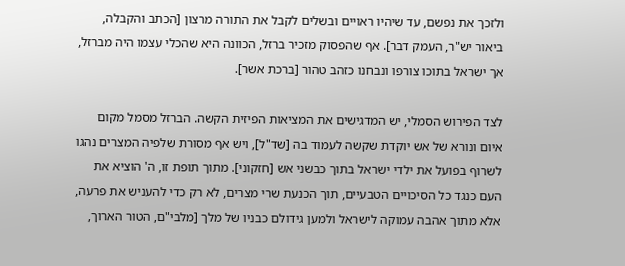ולזכך את נפשם, עד שיהיו ראויים ובשלים לקבל את התורה מרצון [הכתב והקבלה, ביאור יש"ר, העמק דבר]. אף שהפסוק מזכיר ברזל, הכוונה היא שהכלי עצמו היה מברזל, אך ישראל בתוכו צורפו ונבחנו כזהב טהור [ברכת אשר].

לצד הפירוש הסמלי, יש המדגישים את המציאות הפיזית הקשה. הברזל מסמל מקום איום ונורא של אש יוקדת שקשה לעמוד בה [שד"ל], ויש אף מסורת שלפיה המצרים נהגו לשרוף בפועל את ילדי ישראל בתוך כבשני אש [חזקוני]. מתוך תופת זו, ה' הוציא את העם כנגד כל הסיכויים הטבעיים, תוך הכנעת שרי מצרים, לא רק כדי להעניש את פרעה, אלא מתוך אהבה עמוקה לישראל ולמען גידולם כבניו של מלך [מלבי"ם, הטור הארוך,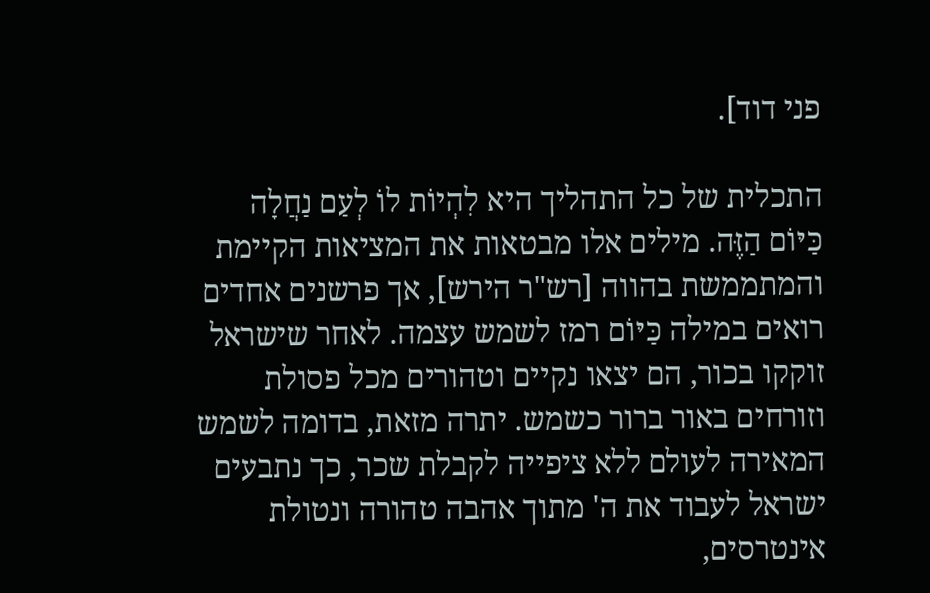פני דוד].

התכלית של כל התהליך היא לִהְיוֹת לוֹ לְעַם נַחֲלָה כַּיּוֹם הַזֶּה. מילים אלו מבטאות את המציאות הקיימת והמתממשת בהווה [רש"ר הירש], אך פרשנים אחדים רואים במילה כַּיּוֹם רמז לשמש עצמה. לאחר שישראל זוקקו בכור, הם יצאו נקיים וטהורים מכל פסולת וזורחים באור ברור כשמש. יתרה מזאת, בדומה לשמש המאירה לעולם ללא ציפייה לקבלת שכר, כך נתבעים ישראל לעבוד את ה' מתוך אהבה טהורה ונטולת אינטרסים,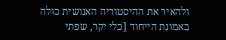ולהאיר את ההיסטוריה האנושית כולה באמונת הייחוד [כלי יקר, שפתי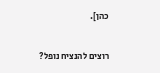כהן].

רוצים להנציח נופל?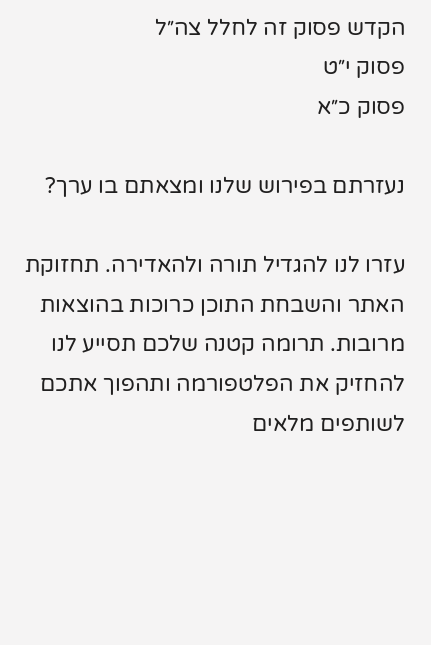הקדש פסוק זה לחלל צה״ל
פסוק י״ט
פסוק כ״א

נעזרתם בפירוש שלנו ומצאתם בו ערך?

עזרו לנו להגדיל תורה ולהאדירה. תחזוקת האתר והשבחת התוכן כרוכות בהוצאות מרובות. תרומה קטנה שלכם תסייע לנו להחזיק את הפלטפורמה ותהפוך אתכם לשותפים מלאים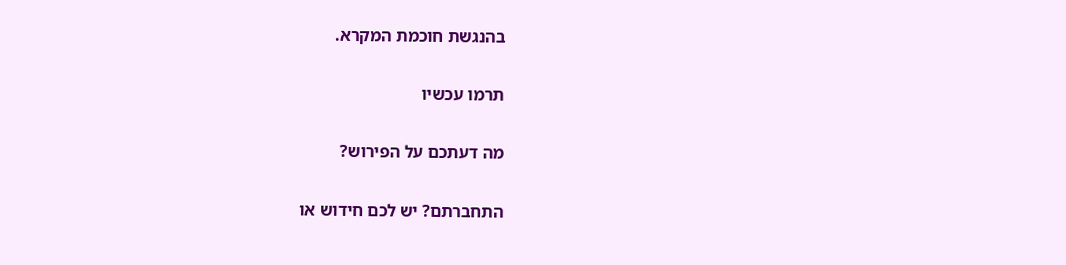בהנגשת חוכמת המקרא.

תרמו עכשיו

מה דעתכם על הפירוש?

התחברתם? יש לכם חידוש או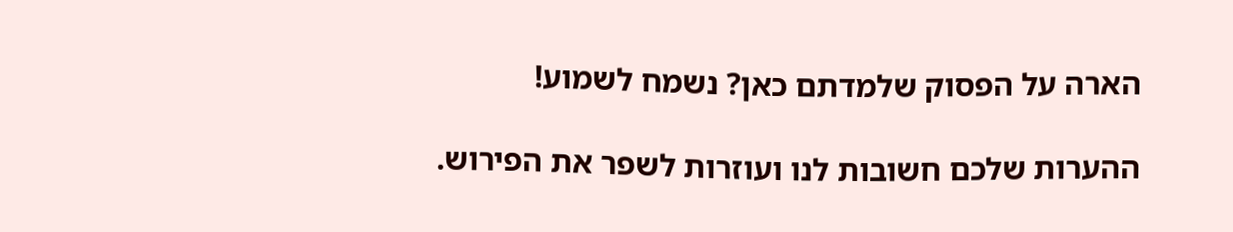הארה על הפסוק שלמדתם כאן? נשמח לשמוע!

ההערות שלכם חשובות לנו ועוזרות לשפר את הפירוש.